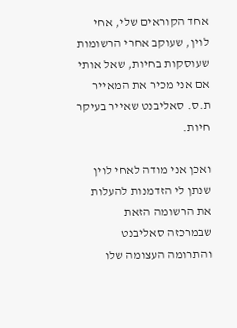אחד הקוראים שלי, אחי לוין, שעוקב אחרי הרשומות שעוסקות בחיות, שאל אותי אם אני מכיר את המאייר ת.ס. סאליבנט שאייר בעיקר חיות.

ואכן אני מודה לאחי לוין שנתן לי הזדמנות להעלות את הרשומה הזאת שבמרכזה סאליבנט והתרומה העצומה שלו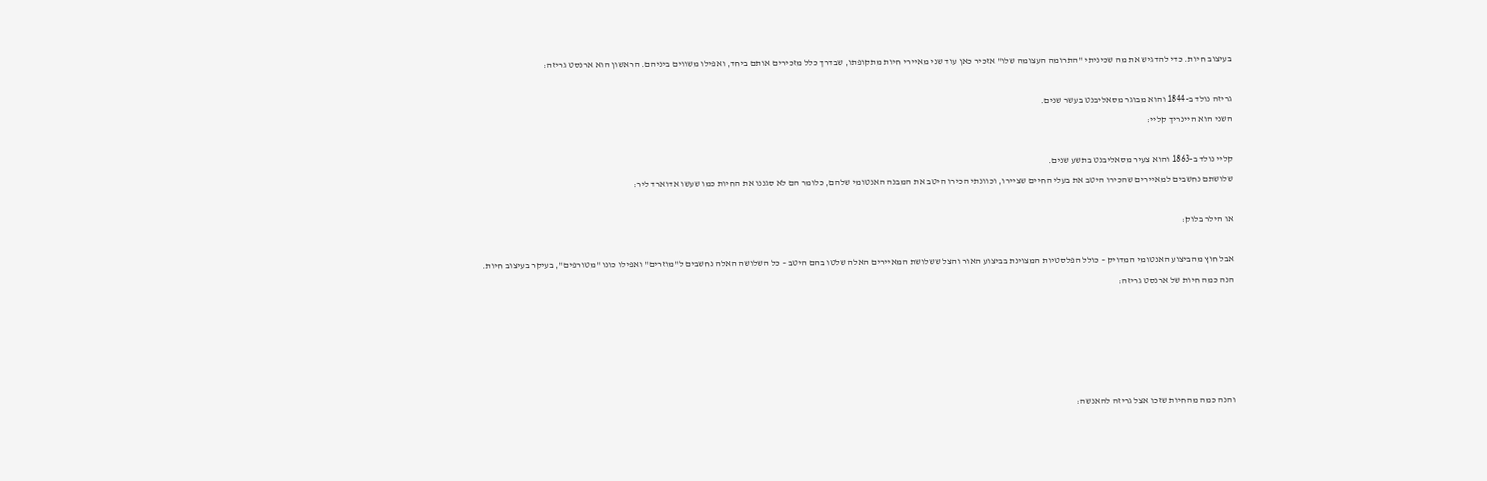בעיצוב חיות. כדי להדגיש את מה שכיניתי "התרומה העצומה שלו" אזכיר כאן עוד שני מאיירי חיות מתקופתו, שבדרך כלל מזכירים אותם ביחד, ואפילו משווים ביניהם. הראשון הוא ארנסט גריזה:

גריזה נולד ב-1844 והוא מבוגר מסאליבנט בעשר שנים.
השני הוא היינריך קליי:

קליי נולד ב-1863 והוא צעיר מסאליבנט בתשע שנים.
שלושתם נחשבים למאיירים שהכירו היטב את בעלי החיים שציירו, וכוונתי הכירו היטב את המבנה האנטומי שלהם, כלומר הם לא סגננו את החיות כמו שעשו אדוארד ליר:

או הילר בלוק:

אבל חוץ מהביצוע האנטומי המדויק – כולל הפלסטיות המצוינת בביצוע האור והצל ששלושת המאיירים האלה שלטו בהם היטב – כל השלושה האלה נחשבים ל"מוזרים" ואפילו כונו "מטורפים", בעיקר בעיצוב חיות.
הנה כמה חיות של ארנסט גריזה:





והנה כמה מהחיות שזכו אצל גריזה להאנשה: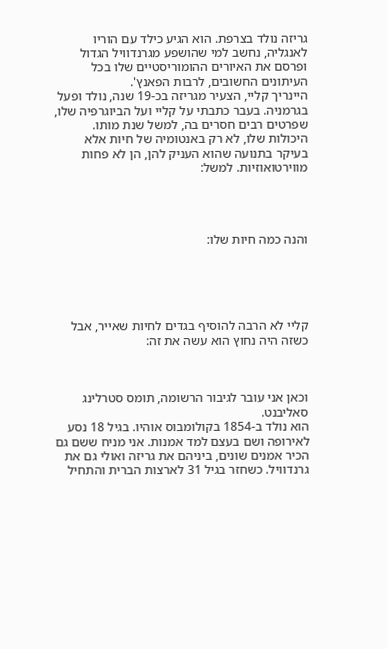גריזה נולד בצרפת. הוא הגיע כילד עם הוריו לאנגליה, נחשב למי שהושפע מגרנדוויל הגדול ופרסם את האיורים ההומוריסטיים שלו בכל העיתונים החשובים, לרבות הפאנץ'.
היינריך קליי, הצעיר מגריזה בכ-19 שנה, נולד ופעל בגרמניה. בעבר כתבתי על קליי ועל הביוגרפיה שלו, שפרטים רבים חסרים בה, למשל שנת מותו.
היכולות שלו, לא רק באנטומיה של חיות אלא בעיקר בתנועה שהוא העניק להן, הן לא פחות מווירטואוזיות. למשל:




והנה כמה חיות שלו:





קליי לא הרבה להוסיף בגדים לחיות שאייר, אבל כשזה היה נחוץ הוא עשה את זה:



וכאן אני עובר לגיבור הרשומה, תומס סטרלינג סאליבנט.
הוא נולד ב-1854 בקולומבוס אוהיו. בגיל 18 נסע לאירופה ושם בעצם למד אמנות. אני מניח ששם גם הכיר אמנים שונים, ביניהם את גריזה ואולי גם את גרנדוויל. כשחזר בגיל 31 לארצות הברית והתחיל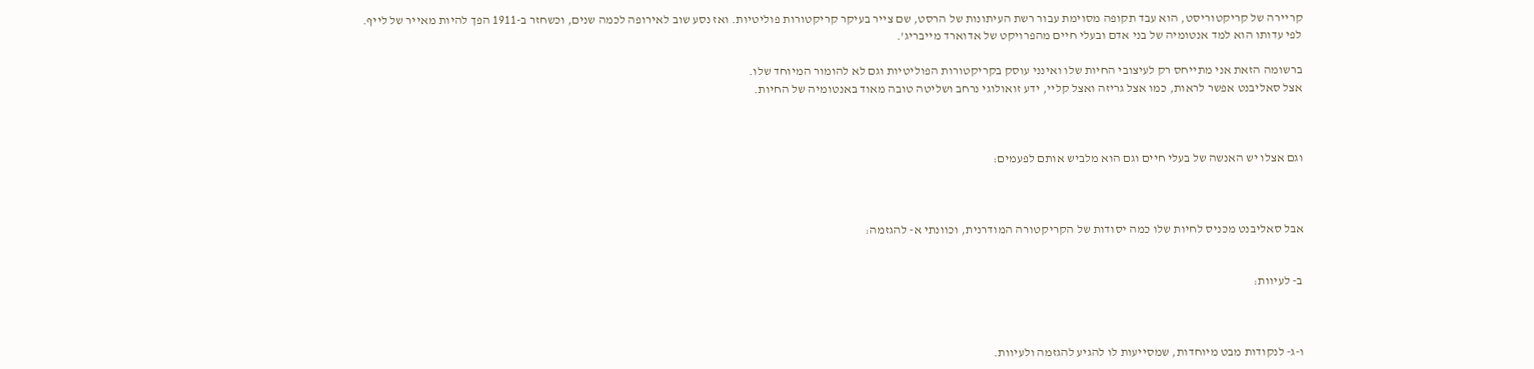קריירה של קריקטוריסט, הוא עבד תקופה מסוימת עבור רשת העיתונות של הרסט, שם צייר בעיקר קריקטורות פוליטיות. ואז נסע שוב לאירופה לכמה שנים, וכשחזר ב-1911 הפך להיות מאייר של לייף.
לפי עדותו הוא למד אנטומיה של בני אדם ובעלי חיים מהפרויקט של אדוארד מייבריג'.

ברשומה הזאת אני מתייחס רק לעיצובי החיות שלו ואינני עוסק בקריקטורות הפוליטיות וגם לא להומור המיוחד שלו.
אצל סאליבנט אפשר לראות, כמו אצל גריזה ואצל קליי, ידע זואולוגי נרחב ושליטה טובה מאוד באנטומיה של החיות.



וגם אצלו יש האנשה של בעלי חיים וגם הוא מלביש אותם לפעמים:



אבל סאליבנט מכניס לחיות שלו כמה יסודות של הקריקטורה המודרנית, וכוונתי א- להגזמה:


ב- לעיוות:



ו-ג- לנקודות מבט מיוחדות, שמסייעות לו להגיע להגזמה ולעיוות.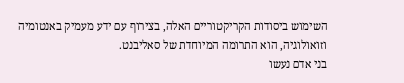השימוש ביסודות הקריקטוריים האלה, בצירוף עם ידע מעמיק באנטומיה וזואולוגיה, הוא התרומה המיוחדת של סאליבנט.
בני אדם נעשו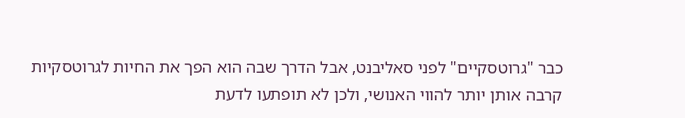כבר "גרוטסקיים" לפני סאליבנט, אבל הדרך שבה הוא הפך את החיות לגרוטסקיות קרבה אותן יותר להווי האנושי, ולכן לא תופתעו לדעת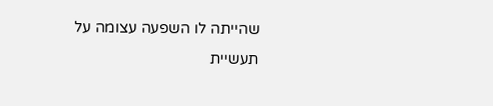שהייתה לו השפעה עצומה על תעשיית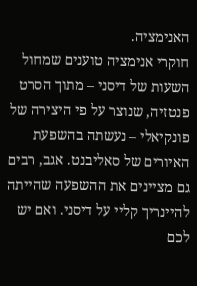האנימציה.
חוקרי אנימציה טוענים שמחול השעות של דיסני – מתוך הסרט פנטזיה, שנוצר על פי היצירה של פונקיאלי – נעשתה בהשפעת האיורים של סאליבנט. אגב, רבים גם מציינים את ההשפעה שהייתה להיינריך קליי על דיסני. ואם יש לכם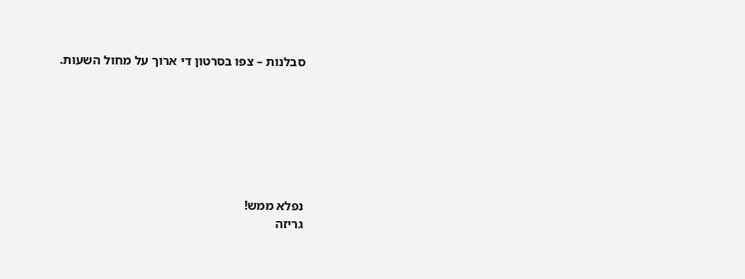סבלנות – צפו בסרטון די ארוך על מחול השעות.







נפלא ממש!
גריזה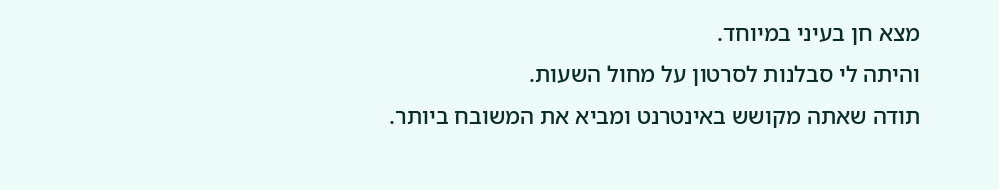מצא חן בעיני במיוחד.
והיתה לי סבלנות לסרטון על מחול השעות.
תודה שאתה מקושש באינטרנט ומביא את המשובח ביותר.